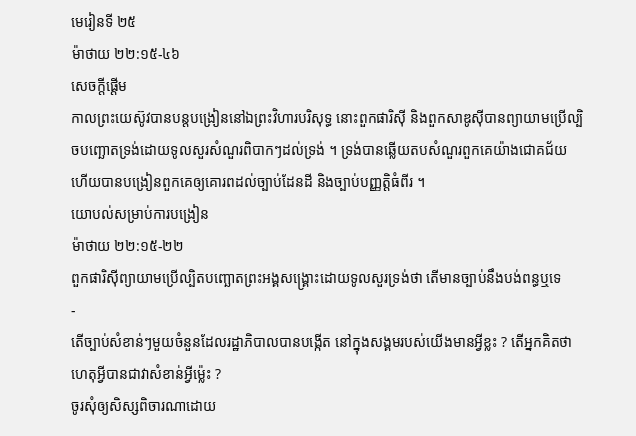មេរៀនទី ២៥
ម៉ាថាយ ២២:១៥-៤៦
សេចក្ដីផ្ដើម
កាលព្រះយេស៊ូវបានបន្តបង្រៀននៅឯព្រះវិហារបរិសុទ្ធ នោះពួកផារិស៊ី និងពួកសាឌូស៊ីបានព្យាយាមប្រើល្បិចបញ្ឆោតទ្រង់ដោយទូលសួរសំណួរពិបាកៗដល់ទ្រង់ ។ ទ្រង់បានឆ្លើយតបសំណួរពួកគេយ៉ាងជោគជ័យ ហើយបានបង្រៀនពួកគេឲ្យគោរពដល់ច្បាប់ដែនដី និងច្បាប់បញ្ញត្តិធំពីរ ។
យោបល់សម្រាប់ការបង្រៀន
ម៉ាថាយ ២២:១៥-២២
ពួកផារិស៊ីព្យាយាមប្រើល្បិតបញ្ឆោតព្រះអង្គសង្គ្រោះដោយទូលសួរទ្រង់ថា តើមានច្បាប់នឹងបង់ពន្ធឬទេ
-
តើច្បាប់សំខាន់ៗមួយចំនួនដែលរដ្ឋាភិបាលបានបង្កើត នៅក្នុងសង្គមរបស់យើងមានអ្វីខ្លះ ? តើអ្នកគិតថា ហេតុអ្វីបានជាវាសំខាន់អ្វីម្ល៉េះ ?
ចូរសុំឲ្យសិស្សពិចារណាដោយ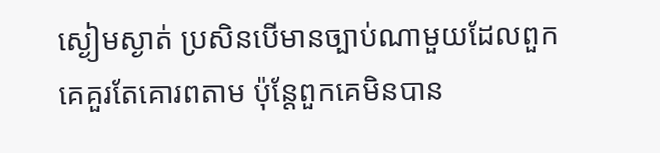ស្ងៀមស្ងាត់ ប្រសិនបើមានច្បាប់ណាមួយដែលពួកគេគួរតែគោរពតាម ប៉ុន្តែពួកគេមិនបាន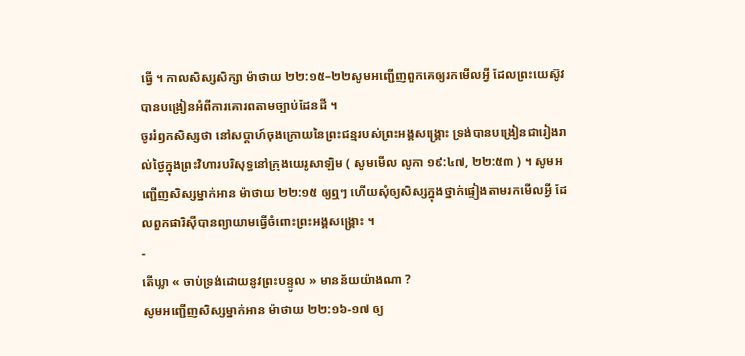ធ្វើ ។ កាលសិស្សសិក្សា ម៉ាថាយ ២២:១៥–២២សូមអញ្ជើញពួកគេឲ្យរកមើលអ្វី ដែលព្រះយេស៊ូវបានបង្រៀនអំពីការគោរពតាមច្បាប់ដែនដី ។
ចូររំឭកសិស្សថា នៅសប្ដាហ៍ចុងក្រោយនៃព្រះជន្មរបស់ព្រះអង្គសង្គ្រោះ ទ្រង់បានបង្រៀនជារៀងរាល់ថ្ងៃក្នុងព្រះវិហារបរិសុទ្ធនៅក្រុងយេរូសាឡិម ( សូមមើល លូកា ១៩:៤៧, ២២:៥៣ ) ។ សូមអញ្ជើញសិស្សម្នាក់អាន ម៉ាថាយ ២២:១៥ ឲ្យឮៗ ហើយសុំឲ្យសិស្សក្នុងថ្នាក់ផ្ទៀងតាមរកមើលអ្វី ដែលពួកផារិស៊ីបានព្យាយាមធ្វើចំពោះព្រះអង្គសង្គ្រោះ ។
-
តើឃ្លា « ចាប់ទ្រង់ដោយនូវព្រះបន្ទូល » មានន័យយ៉ាងណា ?
សូមអញ្ជើញសិស្សម្នាក់អាន ម៉ាថាយ ២២:១៦-១៧ ឲ្យ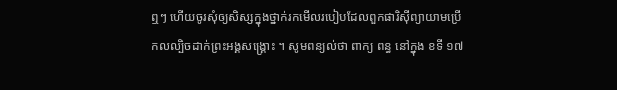ឮៗ ហើយចូរសុំឲ្យសិស្សក្នុងថ្នាក់រកមើលរបៀបដែលពួកផារិស៊ីព្យាយាមប្រើកលល្បិចដាក់ព្រះអង្គសង្គ្រោះ ។ សូមពន្យល់ថា ពាក្យ ពន្ធ នៅក្នុង ខទី ១៧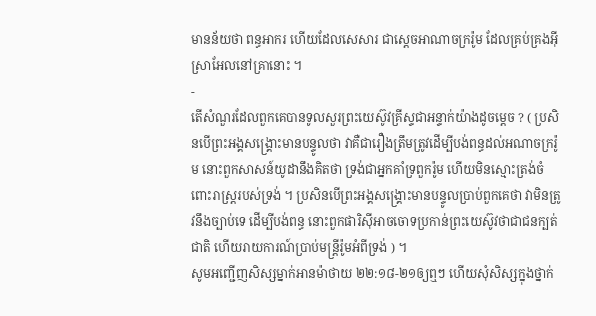មានន័យថា ពន្ធអាករ ហើយដែលសេសារ ជាស្ដេចអាណាចក្ររ៉ូម ដែលគ្រប់គ្រងអ៊ីស្រាអែលនៅគ្រានោះ ។
-
តើសំណួរដែលពួកគេបានទូលសួរព្រះយេស៊ូវគ្រីស្ទជាអន្ទាក់យ៉ាងដូចម្ដេច ? ( ប្រសិនបើព្រះអង្គសង្គ្រោះមានបន្ទូលថា វាគឺជារឿងត្រឹមត្រូវដើម្បីបង់ពន្ធដល់អណាចក្ររ៉ូម នោះពួកសាសន៍យូដានឹងគិតថា ទ្រង់ជាអ្នកគាំទ្រពួករ៉ូម ហើយមិនស្មោះត្រង់ចំពោះរាស្ត្ររបស់ទ្រង់ ។ ប្រសិនបើព្រះអង្គសង្គ្រោះមានបន្ទូលប្រាប់ពួកគេថា វាមិនត្រូវនឹងច្បាប់ទេ ដើម្បីបង់ពន្ធ នោះពួកផារិស៊ីអាចចោទប្រកាន់ព្រះយេស៊ូវថាជាជនក្បត់ជាតិ ហើយរាយការណ៍ប្រាប់មន្ត្រីរ៉ូមអំពីទ្រង់ ) ។
សូមអញ្ជើញសិស្សម្នាក់អានម៉ាថាយ ២២:១៨-២១ឲ្យឮៗ ហើយសុំសិស្សក្នុងថ្នាក់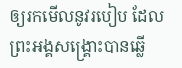ឲ្យរកមើលនូវរបៀប ដែលព្រះអង្គសង្គ្រោះបានឆ្លើ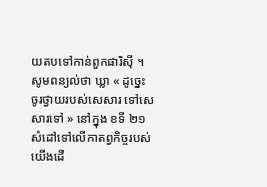យតបទៅកាន់ពួកផារិស៊ី ។ សូមពន្យល់ថា ឃ្លា « ដូច្នេះ ចូរថ្វាយរបស់សេសារ ទៅសេសារទៅ » នៅក្នុង ខទី ២១ សំដៅទៅលើកាតព្វកិច្ចរបស់យើងដើ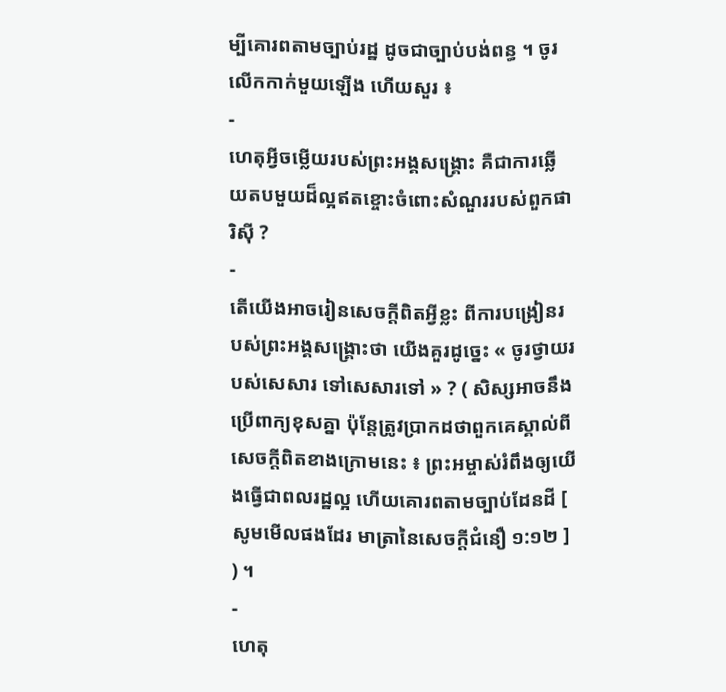ម្បីគោរពតាមច្បាប់រដ្ឋ ដូចជាច្បាប់បង់ពន្ធ ។ ចូរលើកកាក់មួយឡើង ហើយសួរ ៖
-
ហេតុអ្វីចម្លើយរបស់ព្រះអង្គសង្គ្រោះ គឺជាការឆ្លើយតបមួយដ៏ល្អឥតខ្ចោះចំពោះសំណួររបស់ពួកផារិស៊ី ?
-
តើយើងអាចរៀនសេចក្ដីពិតអ្វីខ្លះ ពីការបង្រៀនរបស់ព្រះអង្គសង្គ្រោះថា យើងគួរដូច្នេះ « ចូរថ្វាយរបស់សេសារ ទៅសេសារទៅ » ? ( សិស្សអាចនឹងប្រើពាក្យខុសគ្នា ប៉ុន្តែត្រូវប្រាកដថាពួកគេស្គាល់ពីសេចក្ដីពិតខាងក្រោមនេះ ៖ ព្រះអម្ចាស់រំពឹងឲ្យយើងធ្វើជាពលរដ្ឋល្អ ហើយគោរពតាមច្បាប់ដែនដី [ សូមមើលផងដែរ មាត្រានៃសេចក្ដីជំនឿ ១:១២ ] ) ។
-
ហេតុ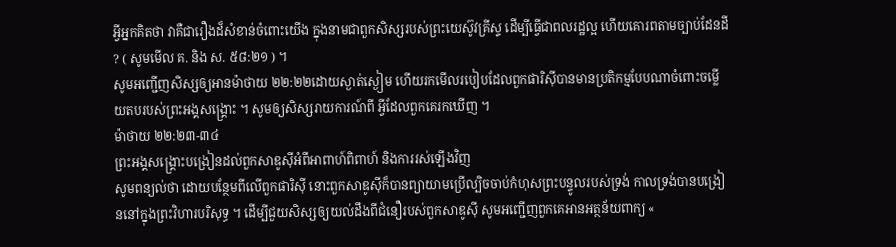អ្វីអ្នកគិតថា វាគឺជារឿងដ៏សំខាន់ចំពោះយើង ក្នុងនាមជាពួកសិស្សរបស់ព្រះយេស៊ូវគ្រីស្ទ ដើម្បីធ្វើជាពលរដ្ឋល្អ ហើយគោរពតាមច្បាប់ដែនដី ? ( សូមមើល គ. និង ស. ៥៨:២១ ) ។
សូមអញ្ជើញសិស្សឲ្យអានម៉ាថាយ ២២:២២ដោយស្ងាត់ស្ងៀម ហើយរកមើលរបៀបដែលពួកផារិស៊ីបានមានប្រតិកម្មបែបណាចំពោះចម្លើយតបរបស់ព្រះអង្គសង្គ្រោះ ។ សូមឲ្យសិស្សរាយការណ៍ពី អ្វីដែលពួកគេរកឃើញ ។
ម៉ាថាយ ២២:២៣-៣៤
ព្រះអង្គសង្គ្រោះបង្រៀនដល់ពួកសាឌូស៊ីអំពីអាពាហ៍ពិពាហ៍ និងការរស់ឡើងវិញ
សូមពន្យល់ថា ដោយបន្ថែមពីលើពួកផារិស៊ី នោះពួកសាឌូស៊ីក៏បានព្យាយាមប្រើល្បិចចាប់កំហុសព្រះបន្ទូលរបស់ទ្រង់ កាលទ្រង់បានបង្រៀននៅក្នុងព្រះវិហារបរិសុទ្ធ ។ ដើម្បីជួយសិស្សឲ្យយល់ដឹងពីជំនឿរបស់ពួកសាឌូស៊ី សូមអញ្ជើញពួកគេអានអត្ថន័យពាក្យ «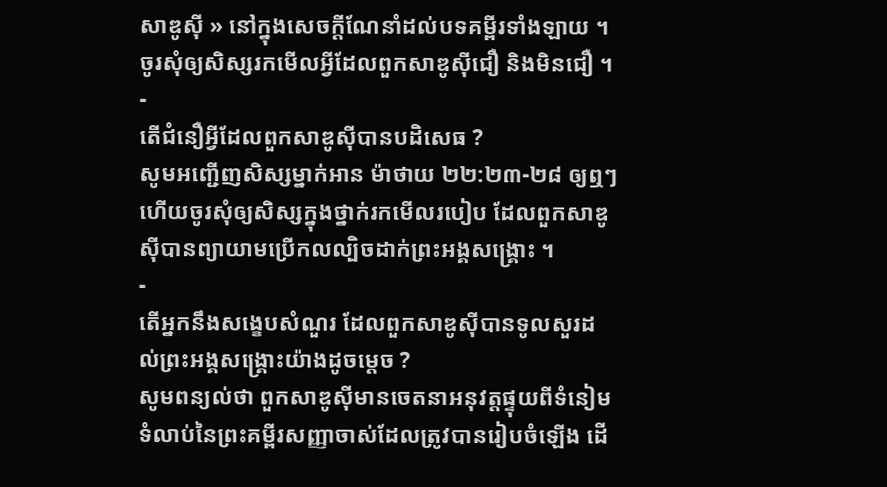សាឌូស៊ី » នៅក្នុងសេចក្ដីណែនាំដល់បទគម្ពីរទាំងឡាយ ។ ចូរសុំឲ្យសិស្សរកមើលអ្វីដែលពួកសាឌូស៊ីជឿ និងមិនជឿ ។
-
តើជំនឿអ្វីដែលពួកសាឌូស៊ីបានបដិសេធ ?
សូមអញ្ជើញសិស្សម្នាក់អាន ម៉ាថាយ ២២:២៣-២៨ ឲ្យឮៗ ហើយចូរសុំឲ្យសិស្សក្នុងថ្នាក់រកមើលរបៀប ដែលពួកសាឌូស៊ីបានព្យាយាមប្រើកលល្បិចដាក់ព្រះអង្គសង្គ្រោះ ។
-
តើអ្នកនឹងសង្ខេបសំណួរ ដែលពួកសាឌូស៊ីបានទូលសួរដល់ព្រះអង្គសង្គ្រោះយ៉ាងដូចម្ដេច ?
សូមពន្យល់ថា ពួកសាឌូស៊ីមានចេតនាអនុវត្តផ្ទុយពីទំនៀមទំលាប់នៃព្រះគម្ពីរសញ្ញាចាស់ដែលត្រូវបានរៀបចំឡើង ដើ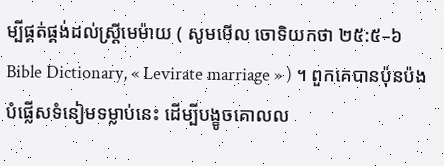ម្បីផ្គត់ផ្គង់ដល់ស្ត្រីមេម៉ាយ ( សូមមើល ចោទិយកថា ២៥:៥–៦ Bible Dictionary, « Levirate marriage » ) ។ ពួកគេបានប៉ុនប៉ងបំផ្លើសទំនៀមទម្លាប់នេះ ដើម្បីបង្ខូចគោលល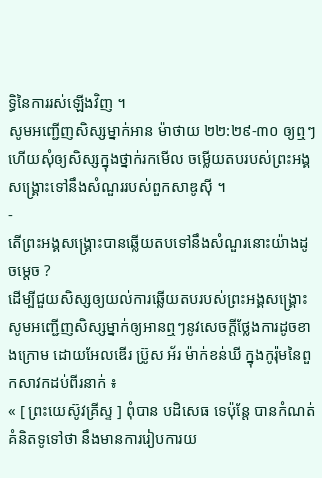ទ្ធិនៃការរស់ឡើងវិញ ។
សូមអញ្ជើញសិស្សម្នាក់អាន ម៉ាថាយ ២២:២៩-៣០ ឲ្យឮៗ ហើយសុំឲ្យសិស្សក្នុងថ្នាក់រកមើល ចម្លើយតបរបស់ព្រះអង្គសង្គ្រោះទៅនឹងសំណួររបស់ពួកសាឌូស៊ី ។
-
តើព្រះអង្គសង្គ្រោះបានឆ្លើយតបទៅនឹងសំណួរនោះយ៉ាងដូចម្ដេច ?
ដើម្បីជួយសិស្សឲ្យយល់ការឆ្លើយតបរបស់ព្រះអង្គសង្គ្រោះ សូមអញ្ជើញសិស្សម្នាក់ឲ្យអានឮៗនូវសេចក្ដីថ្លែងការដូចខាងក្រោម ដោយអែលឌើរ ប្រ៊ូស អ័រ ម៉ាក់ខន់ឃី ក្នុងកូរ៉ុមនៃពួកសាវកដប់ពីរនាក់ ៖
« [ ព្រះយេស៊ូវគ្រីស្ទ ] ពុំបាន បដិសេធ ទេប៉ុន្តែ បានកំណត់ គំនិតទូទៅថា នឹងមានការរៀបការយ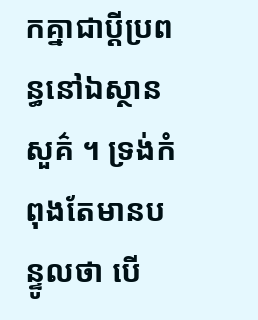កគ្នាជាប្ដីប្រពន្ធនៅឯស្ថានសួគ៌ ។ ទ្រង់កំពុងតែមានបន្ទូលថា បើ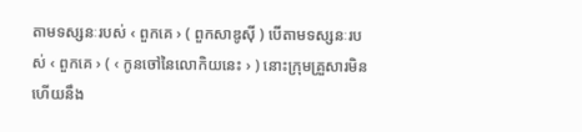តាមទស្សនៈរបស់ ‹ ពួកគេ › ( ពួកសាឌូស៊ី ) បើតាមទស្សនៈរបស់ ‹ ពួកគេ › ( ‹ កូនចៅនៃលោកិយនេះ › ) នោះក្រុមគ្រួសារមិន ហើយនឹង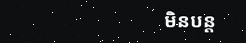មិនបន្ត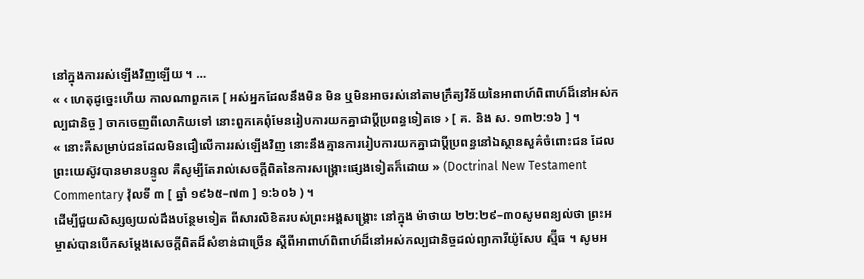នៅក្នុងការរស់ឡើងវិញឡើយ ។ …
« ‹ ហេតុដូច្នេះហើយ កាលណាពួកគេ [ អស់អ្នកដែលនឹងមិន មិន ឬមិនអាចរស់នៅតាមក្រឹត្យវិន័យនៃអាពាហ៍ពិពាហ៍ដ៏នៅអស់កល្បជានិច្ច ] ចាកចេញពីលោកិយទៅ នោះពួកគេពុំមែនរៀបការយកគ្នាជាប្ដីប្រពន្ធទៀតទេ › [ គ. និង ស. ១៣២:១៦ ] ។
« នោះគឺសម្រាប់ជនដែលមិនជឿលើការរស់ឡើងវិញ នោះនឹងគ្មានការរៀបការយកគ្នាជាប្ដីប្រពន្ធនៅឯស្ថានសួគ៌ចំពោះជន ដែលព្រះយេស៊ូវបានមានបន្ទូល គឺសូម្បីតែរាល់សេចក្ដីពិតនៃការសង្គ្រោះផ្សេងទៀតក៏ដោយ » (Doctrinal New Testament Commentary វ៉ុលទី ៣ [ ឆ្នាំ ១៩៦៥–៧៣ ] ១:៦០៦ ) ។
ដើម្បីជួយសិស្សឲ្យយល់ដឹងបន្ថែមទៀត ពីសារលិខិតរបស់ព្រះអង្គសង្គ្រោះ នៅក្នុង ម៉ាថាយ ២២:២៩–៣០សូមពន្យល់ថា ព្រះអម្ចាស់បានបើកសម្ដែងសេចក្ដីពិតដ៏សំខាន់ជាច្រើន ស្ដីពីអាពាហ៍ពិពាហ៍ដ៏នៅអស់កល្បជានិច្ចដល់ព្យាការីយ៉ូសែប ស្ម៊ីធ ។ សូមអ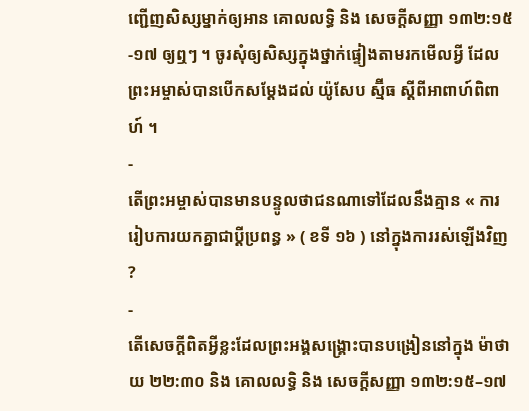ញ្ជើញសិស្សម្នាក់ឲ្យអាន គោលលទ្ធិ និង សេចក្ដីសញ្ញា ១៣២:១៥-១៧ ឲ្យឮៗ ។ ចូរសុំឲ្យសិស្សក្នុងថ្នាក់ផ្ទៀងតាមរកមើលអ្វី ដែលព្រះអម្ចាស់បានបើកសម្ដែងដល់ យ៉ូសែប ស្ម៊ីធ ស្ដីពីអាពាហ៍ពិពាហ៍ ។
-
តើព្រះអម្ចាស់បានមានបន្ទូលថាជនណាទៅដែលនឹងគ្មាន « ការរៀបការយកគ្នាជាប្ដីប្រពន្ធ » ( ខទី ១៦ ) នៅក្នុងការរស់ឡើងវិញ ?
-
តើសេចក្ដីពិតអ្វីខ្លះដែលព្រះអង្គសង្គ្រោះបានបង្រៀននៅក្នុង ម៉ាថាយ ២២:៣០ និង គោលលទ្ធិ និង សេចក្តីសញ្ញា ១៣២:១៥–១៧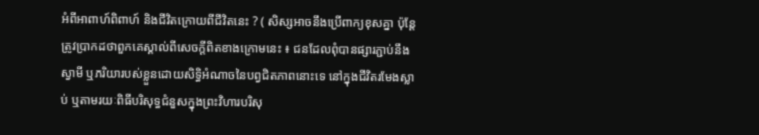អំពីអាពាហ៍ពិពាហ៍ និងជីវិតក្រោយពីជីវិតនេះ ? ( សិស្សអាចនឹងប្រើពាក្យខុសគ្នា ប៉ុន្តែត្រូវប្រាកដថាពួកគេស្គាល់ពីសេចក្ដីពិតខាងក្រោមនេះ ៖ ជនដែលពុំបានផ្សារភ្ជាប់នឹងស្វាមី ឬភរិយារបស់ខ្លួនដោយសិទ្ធិអំណាចនៃបព្វជិតភាពនោះទេ នៅក្នុងជីវិតរមែងស្លាប់ ឬតាមរយៈពិធីបរិសុទ្ធជំនួសក្នុងព្រះវិហារបរិសុ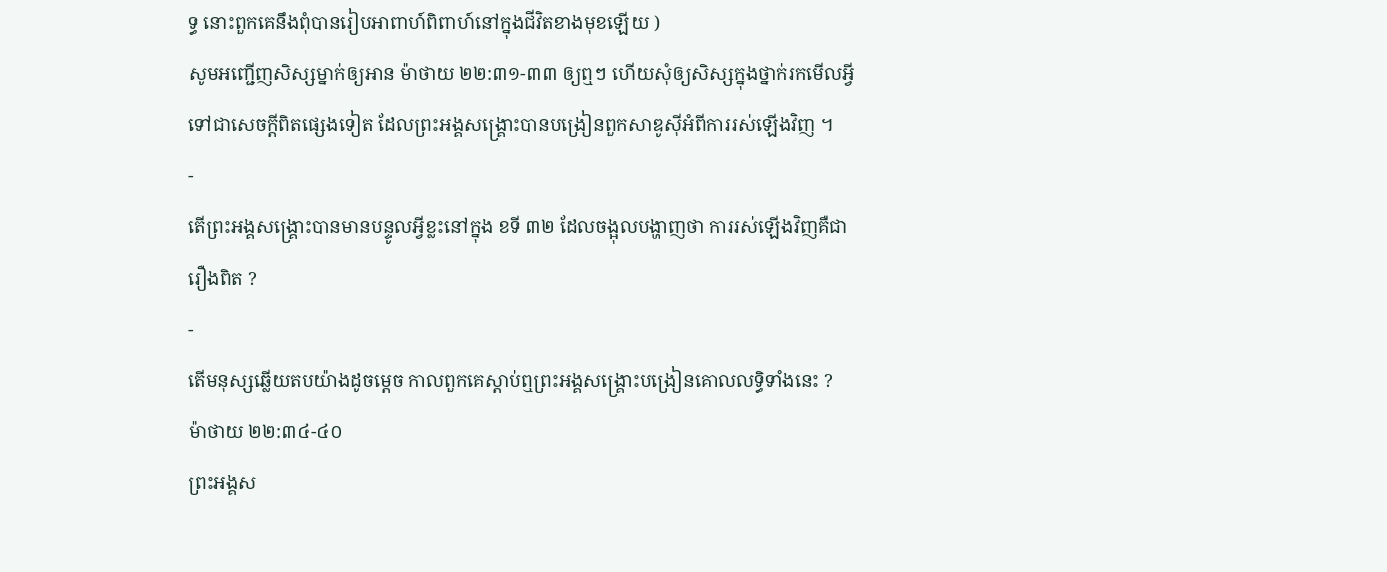ទ្ធ នោះពួកគេនឹងពុំបានរៀបអាពាហ៍ពិពាហ៍នៅក្នុងជីវិតខាងមុខឡើយ )
សូមអញ្ជើញសិស្សម្នាក់ឲ្យអាន ម៉ាថាយ ២២:៣១-៣៣ ឲ្យឮៗ ហើយសុំឲ្យសិស្សក្នុងថ្នាក់រកមើលអ្វីទៅជាសេចក្ដីពិតផ្សេងទៀត ដែលព្រះអង្គសង្គ្រោះបានបង្រៀនពួកសាឌូស៊ីអំពីការរស់ឡើងវិញ ។
-
តើព្រះអង្គសង្គ្រោះបានមានបន្ទូលអ្វីខ្លះនៅក្នុង ខទី ៣២ ដែលចង្អុលបង្ហាញថា ការរស់ឡើងវិញគឺជារឿងពិត ?
-
តើមនុស្សឆ្លើយតបយ៉ាងដូចម្ដេច កាលពួកគេស្ដាប់ឮព្រះអង្គសង្គ្រោះបង្រៀនគោលលទ្ធិទាំងនេះ ?
ម៉ាថាយ ២២:៣៤-៤០
ព្រះអង្គស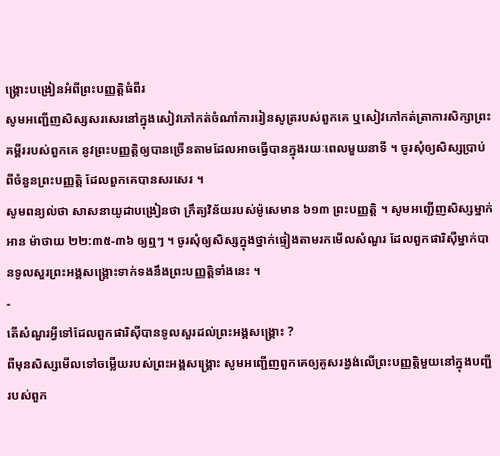ង្គ្រោះបង្រៀនអំពីព្រះបញ្ញត្តិធំពីរ
សូមអញ្ជើញសិស្សសរសេរនៅក្នុងសៀវភៅកត់ចំណាំការរៀនសូត្ររបស់ពួកគេ ឬសៀវភៅកត់ត្រាការសិក្សាព្រះគម្ពីររបស់ពួកគេ នូវព្រះបញ្ញត្តិឲ្យបានច្រើនតាមដែលអាចធ្វើបានក្នុងរយៈពេលមួយនាទី ។ ចូរសុំឲ្យសិស្សប្រាប់ពីចំនួនព្រះបញ្ញត្តិ ដែលពួកគេបានសរសេរ ។
សូមពន្យល់ថា សាសនាយូដាបង្រៀនថា ក្រឹត្យវិន័យរបស់ម៉ូសេមាន ៦១៣ ព្រះបញ្ញត្តិ ។ សូមអញ្ជើញសិស្សម្នាក់អាន ម៉ាថាយ ២២:៣៥-៣៦ ឲ្យឮៗ ។ ចូរសុំឲ្យសិស្សក្នុងថ្នាក់ផ្ទៀងតាមរកមើលសំណួរ ដែលពួកផារិស៊ីម្នាក់បានទូលសួរព្រះអង្គសង្គ្រោះទាក់ទងនឹងព្រះបញ្ញត្តិទាំងនេះ ។
-
តើសំណួរអ្វីទៅដែលពួកផារិស៊ីបានទូលសួរដល់ព្រះអង្គសង្គ្រោះ ?
ពីមុនសិស្សមើលទៅចម្លើយរបស់ព្រះអង្គសង្គ្រោះ សូមអញ្ជើញពួកគេឲ្យគូសរង្វង់លើព្រះបញ្ញត្តិមួយនៅក្នុងបញ្ជីរបស់ពួក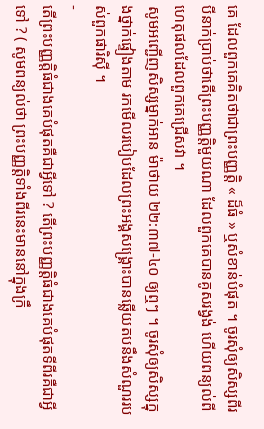គេ ដែលពួកគេគិតថាជាព្រះបញ្ញត្តិ « ដ៏ធំ » ឬសំខាន់បំផុត ។ ចូរសុំឲ្យសិស្សពីរបីនាក់ប្រាប់ថាតើព្រះបញ្ញត្តិមួយណា ដែលពួកគេបានគូសរង្វង់ ហើយពន្យល់ពីហេតុផលដែលពួកគេជ្រើសវា ។
សូមអញ្ជើញសិស្សម្នាក់អាន ម៉ាថាយ ២២:៣៧-៤០ ឲ្យឮៗ ។ ចូរសុំឲ្យសិស្សក្នុងថ្នាក់ផ្ទៀងតាម រកមើលរបៀបដែលព្រះអង្គសង្គ្រោះបានឆ្លើយតបនឹងសំណួររបស់ពួកផារិស៊ី ។
-
តើព្រះបញ្ញត្តិធំជាងគេបំផុតគឺជាអ្វីទៅ ? តើព្រះបញ្ញត្តិធំជាងគេបំផុតទីពីរគឺជាអ្វីទៅ ? ( សូមពន្យល់ថា ព្រះបញ្ញត្តិទាំងពីរនេះមាននៅក្នុងក្រឹ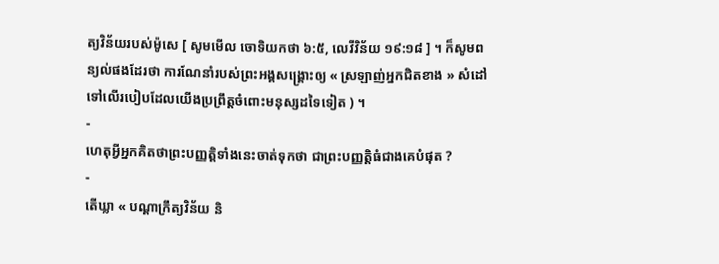ត្យវិន័យរបស់ម៉ូសេ [ សូមមើល ចោទិយកថា ៦:៥, លេវីវិន័យ ១៩:១៨ ] ។ ក៏សូមពន្យល់ផងដែរថា ការណែនាំរបស់ព្រះអង្គសង្គ្រោះឲ្យ « ស្រឡាញ់អ្នកជិតខាង » សំដៅទៅលើរបៀបដែលយើងប្រព្រឹត្តចំពោះមនុស្សដទៃទៀត ) ។
-
ហេតុអ្វីអ្នកគិតថាព្រះបញ្ញត្តិទាំងនេះចាត់ទុកថា ជាព្រះបញ្ញត្តិធំជាងគេបំផុត ?
-
តើឃ្លា « បណ្តាក្រឹត្យវិន័យ និ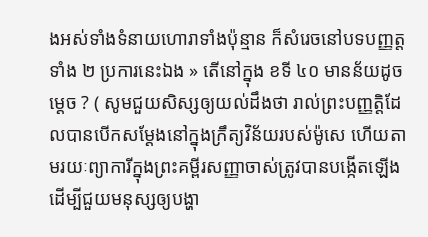ងអស់ទាំងទំនាយហោរាទាំងប៉ុន្មាន ក៏សំរេចនៅបទបញ្ញត្តទាំង ២ ប្រការនេះឯង » តើនៅក្នុង ខទី ៤០ មានន័យដូចម្ដេច ? ( សូមជួយសិស្សឲ្យយល់ដឹងថា រាល់ព្រះបញ្ញត្តិដែលបានបើកសម្ដែងនៅក្នុងក្រឹត្យវិន័យរបស់ម៉ូសេ ហើយតាមរយៈព្យាការីក្នុងព្រះគម្ពីរសញ្ញាចាស់ត្រូវបានបង្កើតឡើងដើម្បីជួយមនុស្សឲ្យបង្ហា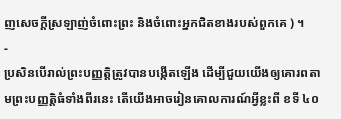ញសេចក្ដីស្រឡាញ់ចំពោះព្រះ និងចំពោះអ្នកជិតខាងរបស់ពួកគេ ) ។
-
ប្រសិនបើរាល់ព្រះបញ្ញត្តិត្រូវបានបង្កើតឡើង ដើម្បីជួយយើងឲ្យគោរពតាមព្រះបញ្ញត្តិធំទាំងពីរនេះ តើយើងអាចរៀនគោលការណ៍អ្វីខ្លះពី ខទី ៤០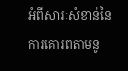អំពីសារៈសំខាន់នៃការគោរពតាមនូ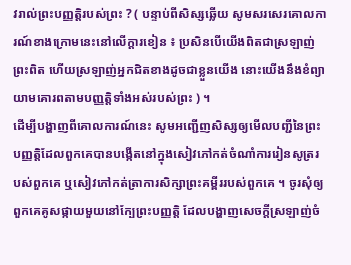វរាល់ព្រះបញ្ញត្តិរបស់ព្រះ ? ( បន្ទាប់ពីសិស្សឆ្លើយ សូមសរសេរគោលការណ៍ខាងក្រោមនេះនៅលើក្ដារខៀន ៖ ប្រសិនបើយើងពិតជាស្រឡាញ់ព្រះពិត ហើយស្រឡាញ់អ្នកជិតខាងដូចជាខ្លួនយើង នោះយើងនឹងខំព្យាយាមគោរពតាមបញ្ញត្តិទាំងអស់របស់ព្រះ ) ។
ដើម្បីបង្ហាញពីគោលការណ៍នេះ សូមអញ្ជើញសិស្សឲ្យមើលបញ្ជីនៃព្រះបញ្ញត្តិដែលពួកគេបានបង្កើតនៅក្នុងសៀវភៅកត់ចំណាំការរៀនសូត្ររបស់ពួកគេ ឬសៀវភៅកត់ត្រាការសិក្សាព្រះគម្ពីររបស់ពួកគេ ។ ចូរសុំឲ្យពួកគេគូសផ្កាយមួយនៅក្បែព្រះបញ្ញត្តិ ដែលបង្ហាញសេចក្ដីស្រឡាញ់ចំ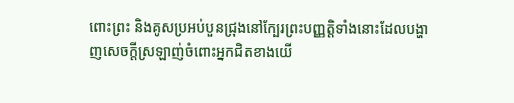ពោះព្រះ និងគូសប្រអប់បួនជ្រុងនៅក្បែរព្រះបញ្ញត្តិទាំងនោះដែលបង្ហាញសេចក្ដីស្រឡាញ់ចំពោះអ្នកជិតខាងយើ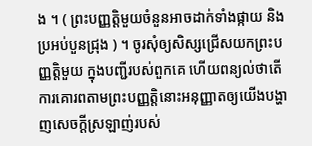ង ។ ( ព្រះបញ្ញត្តិមួយចំនួនអាចដាក់ទាំងផ្កាយ និងប្រអប់បួនជ្រុង ) ។ ចូរសុំឲ្យសិស្សជ្រើសយកព្រះបញ្ញត្តិមួយ ក្នុងបញ្ជីរបស់ពួកគេ ហើយពន្យល់ថាតើការគោរពតាមព្រះបញ្ញត្តិនោះអនុញ្ញាតឲ្យយើងបង្ហាញសេចក្ដីស្រឡាញ់របស់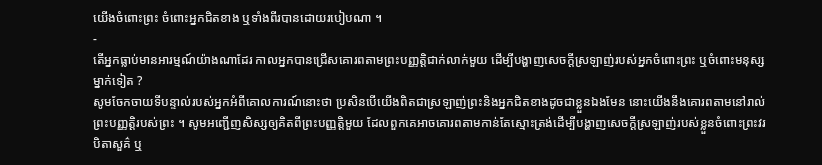យើងចំពោះព្រះ ចំពោះអ្នកជិតខាង ឬទាំងពីរបានដោយរបៀបណា ។
-
តើអ្នកធ្លាប់មានអារម្មណ៍យ៉ាងណាដែរ កាលអ្នកបានជ្រើសគោរពតាមព្រះបញ្ញត្តិជាក់លាក់មួយ ដើម្បីបង្ហាញសេចក្ដីស្រឡាញ់របស់អ្នកចំពោះព្រះ ឬចំពោះមនុស្សម្នាក់ទៀត ?
សូមចែកចាយទីបន្ទាល់របស់អ្នកអំពីគោលការណ៍នោះថា ប្រសិនបើយើងពិតជាស្រឡាញ់ព្រះនិងអ្នកជិតខាងដូចជាខ្លួនឯងមែន នោះយើងនឹងគោរពតាមនៅរាល់ព្រះបញ្ញត្តិរបស់ព្រះ ។ សូមអញ្ជើញសិស្សឲ្យគិតពីព្រះបញ្ញត្តិមួយ ដែលពួកគេអាចគោរពតាមកាន់តែស្មោះត្រង់ដើម្បីបង្ហាញសេចក្ដីស្រឡាញ់របស់ខ្លួនចំពោះព្រះវរបិតាសួគ៌ ឬ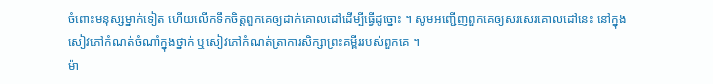ចំពោះមនុស្សម្នាក់ទៀត ហើយលើកទឹកចិត្តពួកគេឲ្យដាក់គោលដៅដើម្បីធ្វើដូច្នោះ ។ សូមអញ្ជើញពួកគេឲ្យសរសេរគោលដៅនេះ នៅក្នុងសៀវភៅកំណត់ចំណាំក្នុងថ្នាក់ ឬសៀវភៅកំណត់ត្រាការសិក្សាព្រះគម្ពីររបស់ពួកគេ ។
ម៉ា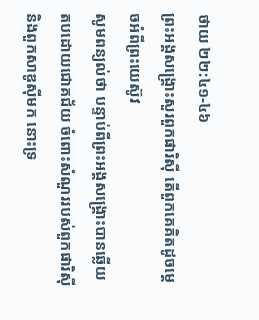ថាយ ២២:៤១-៤៦
ព្រះអង្គសង្គ្រោះសួរពួកផារិស៊ី តើពួកគេគិតដូចម្តេចអំពីព្រះយេស៊ូវ
សូមពន្យល់ថា បន្ទាប់ពីព្រះអង្គសង្គ្រោះបានឆ្លើយតបដោយជោគជ័យ ចំពោះសំណួររបស់ពួកផារិស៊ី និងពួកសាឌូស៊ីមក នោះទ្រ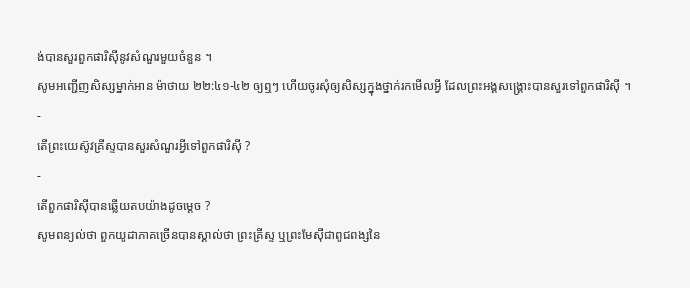ង់បានសួរពួកផារិស៊ីនូវសំណួរមួយចំនួន ។
សូមអញ្ជើញសិស្សម្នាក់អាន ម៉ាថាយ ២២:៤១-៤២ ឲ្យឮៗ ហើយចូរសុំឲ្យសិស្សក្នុងថ្នាក់រកមើលអ្វី ដែលព្រះអង្គសង្គ្រោះបានសួរទៅពួកផារិស៊ី ។
-
តើព្រះយេស៊ូវគ្រីស្ទបានសួរសំណួរអ្វីទៅពួកផារិស៊ី ?
-
តើពួកផារិស៊ីបានឆ្លើយតបយ៉ាងដូចម្ដេច ?
សូមពន្យល់ថា ពួកយូដាភាគច្រើនបានស្គាល់ថា ព្រះគ្រីស្ទ ឬព្រះមែស៊ីជាពូជពង្សនៃ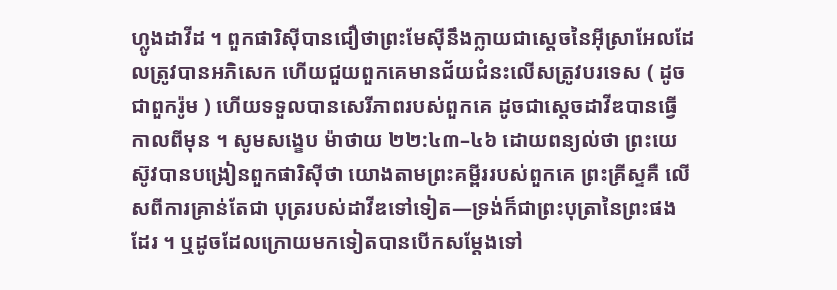ហ្លូងដាវីដ ។ ពួកផារិស៊ីបានជឿថាព្រះមែស៊ីនឹងក្លាយជាស្ដេចនៃអ៊ីស្រាអែលដែលត្រូវបានអភិសេក ហើយជួយពួកគេមានជ័យជំនះលើសត្រូវបរទេស ( ដូចជាពួករ៉ូម ) ហើយទទួលបានសេរីភាពរបស់ពួកគេ ដូចជាស្ដេចដាវីឌបានធ្វើកាលពីមុន ។ សូមសង្ខេប ម៉ាថាយ ២២:៤៣–៤៦ ដោយពន្យល់ថា ព្រះយេស៊ូវបានបង្រៀនពួកផារិស៊ីថា យោងតាមព្រះគម្ពីររបស់ពួកគេ ព្រះគ្រីស្ទគឺ លើសពីការគ្រាន់តែជា បុត្ររបស់ដាវីឌទៅទៀត—ទ្រង់ក៏ជាព្រះបុត្រានៃព្រះផងដែរ ។ ឬដូចដែលក្រោយមកទៀតបានបើកសម្ដែងទៅ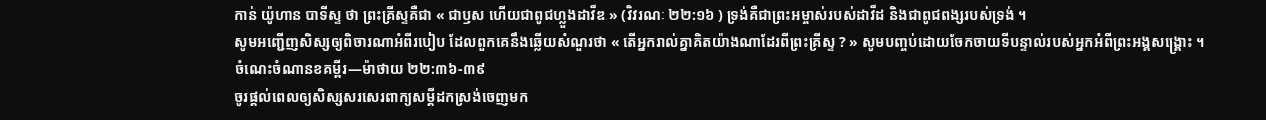កាន់ យ៉ូហាន បាទីស្ទ ថា ព្រះគ្រីស្ទគឺជា « ជាឫស ហើយជាពូជហ្លួងដាវីឌ » (វិវរណៈ ២២:១៦ ) ទ្រង់គឺជាព្រះអម្ចាស់របស់ដាវីដ និងជាពូជពង្សរបស់ទ្រង់ ។
សូមអញ្ជើញសិស្សឲ្យពិចារណាអំពីរបៀប ដែលពួកគេនឹងឆ្លើយសំណួរថា « តើអ្នករាល់គ្នាគិតយ៉ាងណាដែរពីព្រះគ្រីស្ទ ? » សូមបញ្ចប់ដោយចែកចាយទីបន្ទាល់របស់អ្នកអំពីព្រះអង្គសង្គ្រោះ ។
ចំណេះចំណានខគម្ពីរ—ម៉ាថាយ ២២:៣៦-៣៩
ចូរផ្ដល់ពេលឲ្យសិស្សសរសេរពាក្យសម្ដីដកស្រង់ចេញមក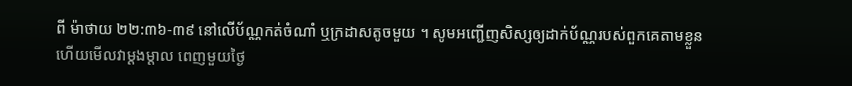ពី ម៉ាថាយ ២២:៣៦-៣៩ នៅលើប័ណ្ណកត់ចំណាំ ឬក្រដាសតូចមួយ ។ សូមអញ្ជើញសិស្សឲ្យដាក់ប័ណ្ណរបស់ពួកគេតាមខ្លួន ហើយមើលវាម្ដងម្ដាល ពេញមួយថ្ងៃ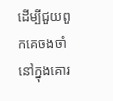ដើម្បីជួយពួកគេចងចាំនៅក្នុងគោរ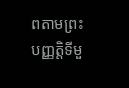ពតាមព្រះបញ្ញត្តិទីមួ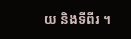យ និងទីពីរ ។